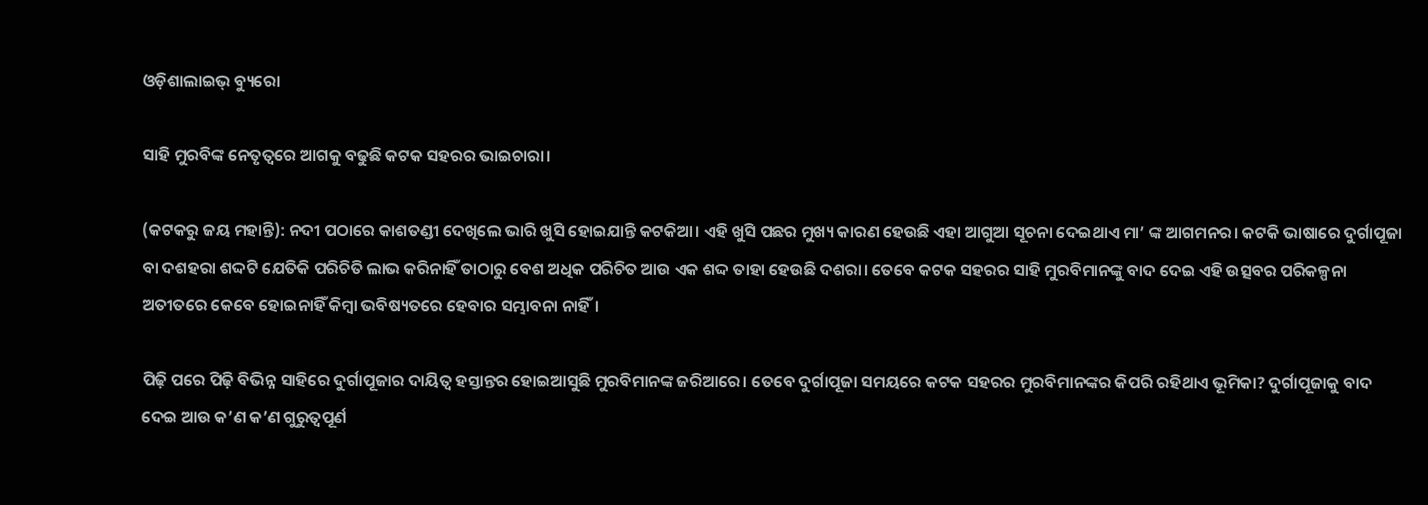ଓଡ଼ିଶାଲାଇଭ୍ ବ୍ୟୁରୋ

ସାହି ମୁରବିଙ୍କ ନେତୃତ୍ୱରେ ଆଗକୁ ବଢୁଛି କଟକ ସହରର ଭାଇଚାରା।

(କଟକରୁ ଜୟ ମହାନ୍ତି): ନଦୀ ପଠାରେ କାଶତଣ୍ଡୀ ଦେଖିଲେ ଭାରି ଖୁସି ହୋଇଯାନ୍ତି କଟକିଆ। ଏହି ଖୁସି ପଛର ମୁଖ୍ୟ କାରଣ ହେଉଛି ଏହା ଆଗୁଆ ସୂଚନା ଦେଇଥାଏ ମା’ ଙ୍କ ଆଗମନର। କଟକି ଭାଷାରେ ଦୁର୍ଗାପୂଜା ବା ଦଶହରା ଶଦ୍ଦଟି ଯେତିକି ପରିଚିତି ଲାଭ କରିନାହିଁ ତାଠାରୁ ବେଶ ଅଧିକ ପରିଚିତ ଆଉ ଏକ ଶଦ୍ଦ ତାହା ହେଉଛି ଦଶରା। ତେବେ କଟକ ସହରର ସାହି ମୁରବିମାନଙ୍କୁ ବାଦ ଦେଇ ଏହି ଉତ୍ସବର ପରିକଳ୍ପନା ଅତୀତରେ କେବେ ହୋଇନାହିଁ କିମ୍ବା ଭବିଷ୍ୟତରେ ହେବାର ସମ୍ଭାବନା ନାହିଁ।

ପିଢ଼ି ପରେ ପିଢ଼ି ବିଭିନ୍ନ ସାହିରେ ଦୁର୍ଗାପୂଜାର ଦାୟିତ୍ୱ ହସ୍ତାନ୍ତର ହୋଇଆସୁଛି ମୁରବିମାନଙ୍କ ଜରିଆରେ। ତେବେ ଦୁର୍ଗାପୂଜା ସମୟରେ କଟକ ସହରର ମୁରବିମାନଙ୍କର କିପରି ରହିଥାଏ ଭୂମିକା? ଦୁର୍ଗାପୂଜାକୁ ବାଦ ଦେଇ ଆଉ କ’ଣ କ’ଣ ଗୁରୁତ୍ୱପୂର୍ଣ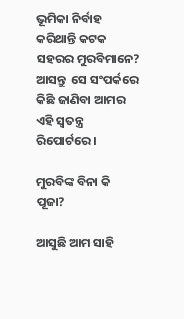ଭୂମିକା ନିର୍ବାହ କରିଥାନ୍ତି କଟକ ସହରର ମୁରବିମାନେ? ଆସନ୍ତୁ  ସେ ସଂପର୍କରେ କିଛି ଜାଣିବା ଆମର ଏହି ସ୍ୱତନ୍ତ୍ର ରିପୋର୍ଟରେ।

ମୁରବିଙ୍କ ବିନା କି ପୂଜା?

ଆସୁଛି ଆମ ସାହି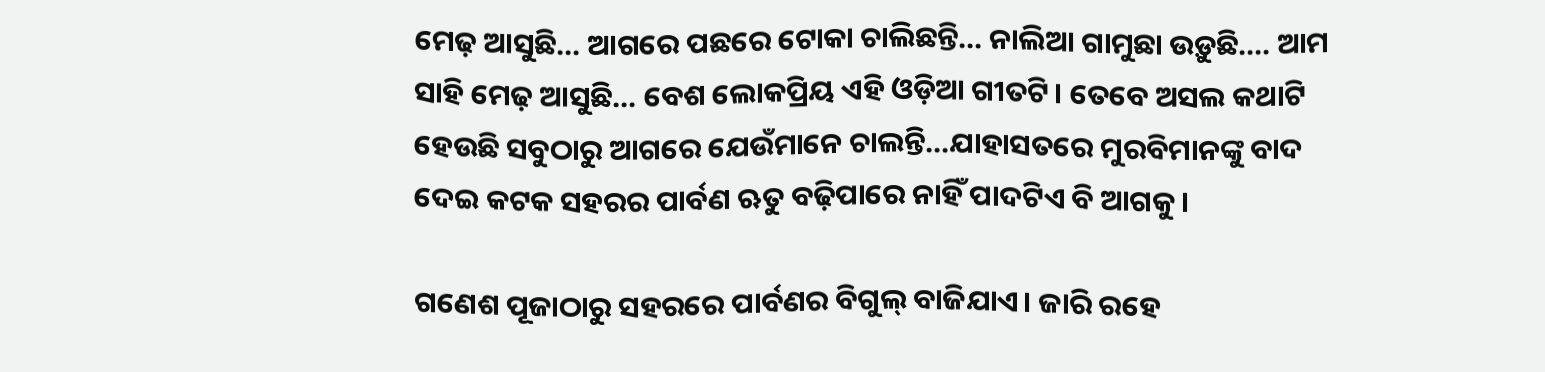ମେଢ଼ ଆସୁଛି… ଆଗରେ ପଛରେ ଟୋକା ଚାଲିଛନ୍ତି… ନାଲିଆ ଗାମୁଛା ଉଡ଼ୁଛି…. ଆମ ସାହି ମେଢ଼ ଆସୁଛି… ବେଶ ଲୋକପ୍ରିୟ ଏହି ଓଡ଼ିଆ ଗୀତଟି। ତେବେ ଅସଲ କଥାଟି ହେଉଛି ସବୁଠାରୁ ଆଗରେ ଯେଉଁମାନେ ଚାଲନ୍ତି…ଯାହାସତରେ ମୁରବିମାନଙ୍କୁ ବାଦ ଦେଇ କଟକ ସହରର ପାର୍ବଣ ଋତୁ ବଢ଼ିପାରେ ନାହିଁ ପାଦଟିଏ ବି ଆଗକୁ।

ଗଣେଶ ପୂଜାଠାରୁ ସହରରେ ପାର୍ବଣର ବିଗୁଲ୍ ବାଜିଯାଏ। ଜାରି ରହେ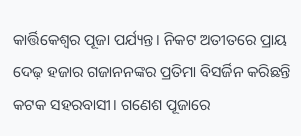କାର୍ତ୍ତିକେଶ୍ୱର ପୂଜା ପର୍ଯ୍ୟନ୍ତ। ନିକଟ ଅତୀତରେ ପ୍ରାୟ ଦେଢ଼ ହଜାର ଗଜାନନଙ୍କର ପ୍ରତିମା ବିସର୍ଜିନ କରିଛନ୍ତି କଟକ ସହରବାସୀ। ଗଣେଶ ପୂଜାରେ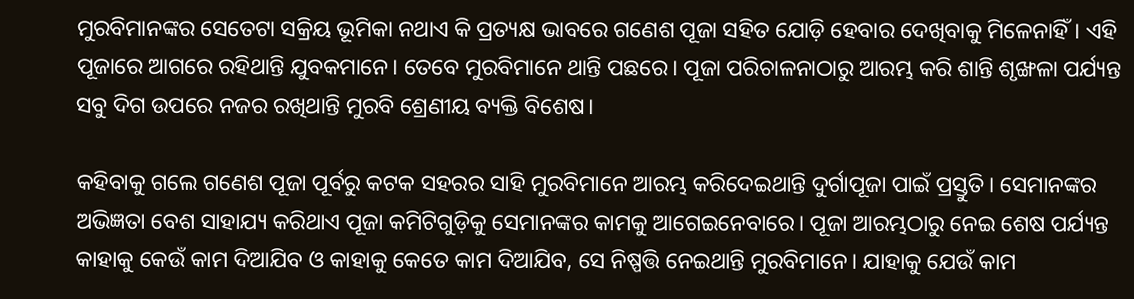ମୁରବିମାନଙ୍କର ସେତେଟା ସକ୍ରିୟ ଭୂମିକା ନଥାଏ କି ପ୍ରତ୍ୟକ୍ଷ ଭାବରେ ଗଣେଶ ପୂଜା ସହିତ ଯୋଡ଼ି ହେବାର ଦେଖିବାକୁ ମିଳେନାହିଁ। ଏହି ପୂଜାରେ ଆଗରେ ରହିଥାନ୍ତି ଯୁବକମାନେ। ତେବେ ମୁରବିମାନେ ଥାନ୍ତି ପଛରେ। ପୂଜା ପରିଚାଳନାଠାରୁ ଆରମ୍ଭ କରି ଶାନ୍ତି ଶୃଙ୍ଖଳା ପର୍ଯ୍ୟନ୍ତ ସବୁ ଦିଗ ଉପରେ ନଜର ରଖିଥାନ୍ତି ମୁରବି ଶ୍ରେଣୀୟ ବ୍ୟକ୍ତି ବିଶେଷ।

କହିବାକୁ ଗଲେ ଗଣେଶ ପୂଜା ପୂର୍ବରୁ କଟକ ସହରର ସାହି ମୁରବିମାନେ ଆରମ୍ଭ କରିଦେଇଥାନ୍ତି ଦୁର୍ଗାପୂଜା ପାଇଁ ପ୍ରସ୍ତୁତି। ସେମାନଙ୍କର ଅଭିଜ୍ଞତା ବେଶ ସାହାଯ୍ୟ କରିଥାଏ ପୂଜା କମିଟିଗୁଡ଼ିକୁ ସେମାନଙ୍କର କାମକୁ ଆଗେଇନେବାରେ। ପୂଜା ଆରମ୍ଭଠାରୁ ନେଇ ଶେଷ ପର୍ଯ୍ୟନ୍ତ କାହାକୁ କେଉଁ କାମ ଦିଆଯିବ ଓ କାହାକୁ କେତେ କାମ ଦିଆଯିବ, ସେ ନିଷ୍ପତ୍ତି ନେଇଥାନ୍ତି ମୁରବିମାନେ। ଯାହାକୁ ଯେଉଁ କାମ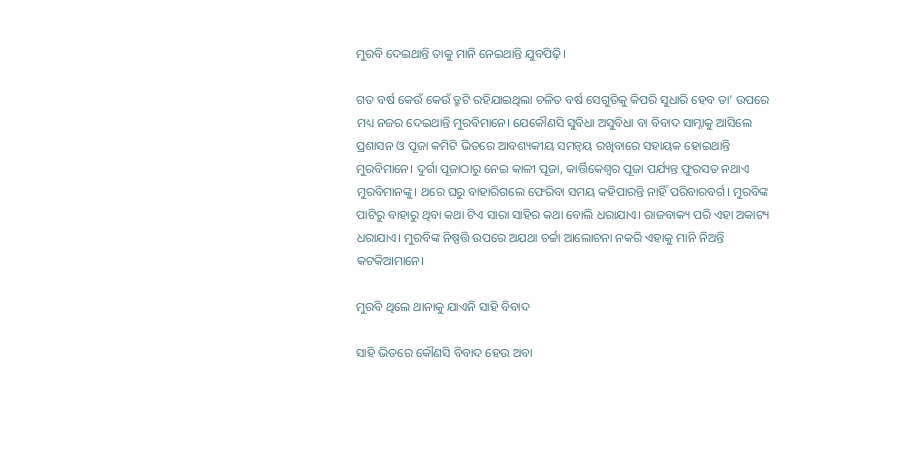ମୁରବି ଦେଇଥାନ୍ତି ତାକୁ ମାନି ନେଇଥାନ୍ତି ଯୁବପିଢ଼ି।

ଗତ ବର୍ଷ କେଉଁ କେଉଁ ତ୍ରୁଟି ରହିଯାଇଥିଲା ଚଳିତ ବର୍ଷ ସେଗୁଡିକୁ କିପରି ସୁଧାରି ହେବ ତା’ ଉପରେ ମଧ୍ୟ ନଜର ଦେଇଥାନ୍ତି ମୁରବିମାନେ। ଯେକୌଣସି ସୁବିଧା ଅସୁବିଧା ବା ବିବାଦ ସାମ୍ନାକୁ ଆସିଲେ ପ୍ରଶାସନ ଓ ପୂଜା କମିଟି ଭିତରେ ଆବଶ୍ୟକୀୟ ସମନ୍ୱୟ ରଖିବାରେ ସହାୟକ ହୋଇଥାନ୍ତି ମୁରବିମାନେ। ଦୁର୍ଗା ପୂଜାଠାରୁ ନେଇ କାଳୀ ପୂଜା, କାର୍ତ୍ତିକେଶ୍ୱର ପୂଜା ପର୍ଯ୍ୟନ୍ତ ଫୁରସତ ନଥାଏ ମୁରବିମାନଙ୍କୁ। ଥରେ ଘରୁ ବାହାରିଗଲେ ଫେରିବା ସମୟ କହିପାରନ୍ତି ନାହିଁ ପରିବାରବର୍ଗ। ମୁରବିଙ୍କ ପାଟିରୁ ବାହାରୁ ଥିବା କଥା ଟିଏ ସାରା ସାହିର କଥା ବୋଲି ଧରାଯାଏ। ରାଜବାକ୍ୟ ପରି ଏହା ଅକାଟ୍ୟ ଧରାଯାଏ। ମୁରବିଙ୍କ ନିଷ୍ପତ୍ତି ଉପରେ ଅଯଥା ଚର୍ଚ୍ଚା ଆଲୋଚନା ନକରି ଏହାକୁ ମାନି ନିଅନ୍ତି କଟକିଆମାନେ।

ମୁରବି ଥିଲେ ଥାନାକୁ ଯାଏନି ସାହି ବିବାଦ

ସାହି ଭିତରେ କୌଣସି ବିବାଦ ହେଉ ଅବା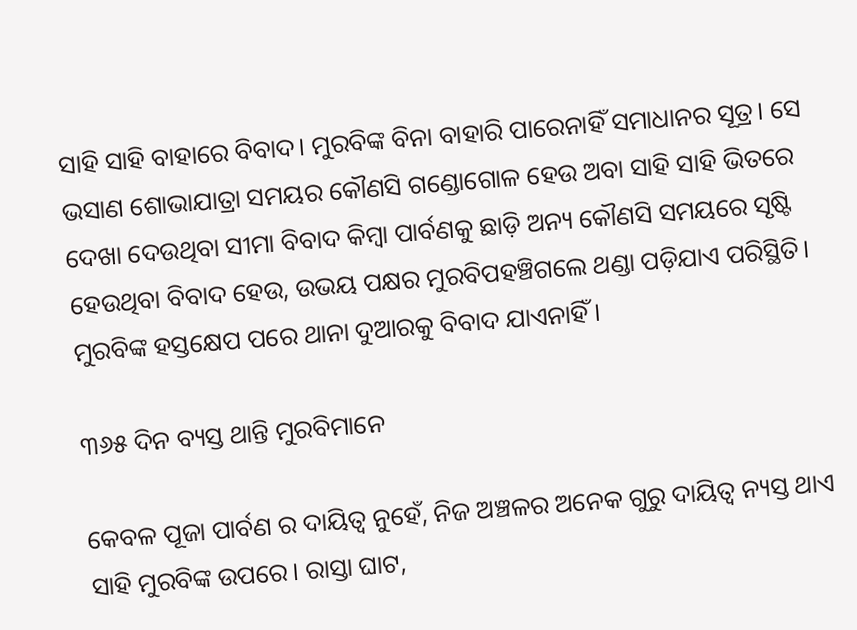ସାହି ସାହି ବାହାରେ ବିବାଦ। ମୁରବିଙ୍କ ବିନା ବାହାରି ପାରେନାହିଁ ସମାଧାନର ସୂତ୍ର। ସେ ଭସାଣ ଶୋଭାଯାତ୍ରା ସମୟର କୌଣସି ଗଣ୍ଡୋଗୋଳ ହେଉ ଅବା ସାହି ସାହି ଭିତରେ ଦେଖା ଦେଉଥିବା ସୀମା ବିବାଦ କିମ୍ବା ପାର୍ବଣକୁ ଛାଡ଼ି ଅନ୍ୟ କୌଣସି ସମୟରେ ସୃଷ୍ଟି ହେଉଥିବା ବିବାଦ ହେଉ, ଉଭୟ ପକ୍ଷର ମୁରବିପହଞ୍ଚିଗଲେ ଥଣ୍ଡା ପଡ଼ିଯାଏ ପରିସ୍ଥିତି। ମୁରବିଙ୍କ ହସ୍ତକ୍ଷେପ ପରେ ଥାନା ଦୁଆରକୁ ବିବାଦ ଯାଏନାହିଁ।

୩୬୫ ଦିନ ବ୍ୟସ୍ତ ଥାନ୍ତି ମୁରବିମାନେ

କେବଳ ପୂଜା ପାର୍ବଣ ର ଦାୟିତ୍ୱ ନୁହେଁ, ନିଜ ଅଞ୍ଚଳର ଅନେକ ଗୁରୁ ଦାୟିତ୍ୱ ନ୍ୟସ୍ତ ଥାଏ ସାହି ମୁରବିଙ୍କ ଉପରେ। ରାସ୍ତା ଘାଟ,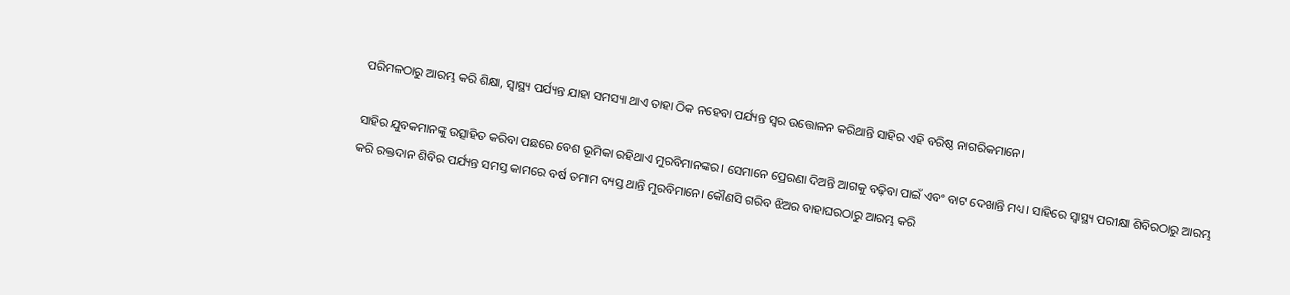ପରିମଳଠାରୁ ଆରମ୍ଭ କରି ଶିକ୍ଷା, ସ୍ୱାସ୍ଥ୍ୟ ପର୍ଯ୍ୟନ୍ତ ଯାହା ସମସ୍ୟା ଥାଏ ତାହା ଠିକ ନହେବା ପର୍ଯ୍ୟନ୍ତ ସ୍ୱର ଉତ୍ତୋଳନ କରିଥାନ୍ତି ସାହିର ଏହି ବରିଷ୍ଠ ନାଗରିକମାନେ।

ସାହିର ଯୁବକମାନଙ୍କୁ ଉତ୍ସାହିତ କରିବା ପଛରେ ବେଶ ଭୂମିକା ରହିଥାଏ ମୁରବିମାନଙ୍କର। ସେମାନେ ପ୍ରେରଣା ଦିଅନ୍ତି ଆଗକୁ ବଢ଼ିବା ପାଇଁ ଏବଂ ବାଟ ଦେଖାନ୍ତି ମଧ୍ୟ। ସାହିରେ ସ୍ୱାସ୍ଥ୍ୟ ପରୀକ୍ଷା ଶିବିରଠାରୁ ଆରମ୍ଭ କରି ରକ୍ତଦାନ ଶିବିର ପର୍ଯ୍ୟନ୍ତ ସମସ୍ତ କାମରେ ବର୍ଷ ତମାମ ବ୍ୟସ୍ତ ଥାନ୍ତି ମୁରବିମାନେ। କୌଣସି ଗରିବ ଝିଅର ବାହାଘରଠାରୁ ଆରମ୍ଭ କରି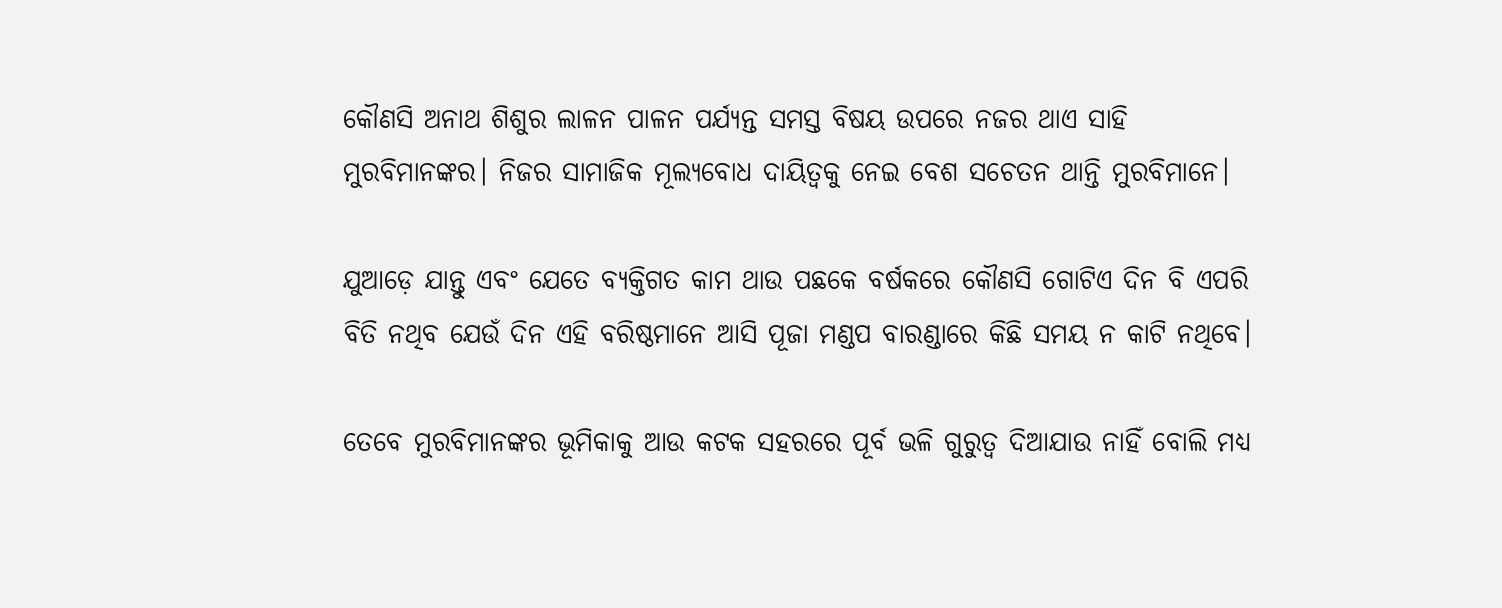କୌଣସି ଅନାଥ ଶିଶୁର ଲାଳନ ପାଳନ ପର୍ଯ୍ୟନ୍ତ ସମସ୍ତ ବିଷୟ ଉପରେ ନଜର ଥାଏ ସାହି ମୁରବିମାନଙ୍କର। ନିଜର ସାମାଜିକ ମୂଲ୍ୟବୋଧ ଦାୟିତ୍ୱକୁ ନେଇ ବେଶ ସଚେତନ ଥାନ୍ତି ମୁରବିମାନେ।

ଯୁଆଡ଼େ ଯାନ୍ତୁ ଏବଂ ଯେତେ ବ୍ୟକ୍ତିଗତ କାମ ଥାଉ ପଛକେ ବର୍ଷକରେ କୌଣସି ଗୋଟିଏ ଦିନ ବି ଏପରି ବିତି ନଥିବ ଯେଉଁ ଦିନ ଏହି ବରିଷ୍ଠମାନେ ଆସି ପୂଜା ମଣ୍ଡପ ବାରଣ୍ଡାରେ କିଛି ସମୟ ନ କାଟି ନଥିବେ।

ତେବେ ମୁରବିମାନଙ୍କର ଭୂମିକାକୁ ଆଉ କଟକ ସହରରେ ପୂର୍ବ ଭଳି ଗୁରୁତ୍ୱ ଦିଆଯାଉ ନାହିଁ ବୋଲି ମଧ୍ୟ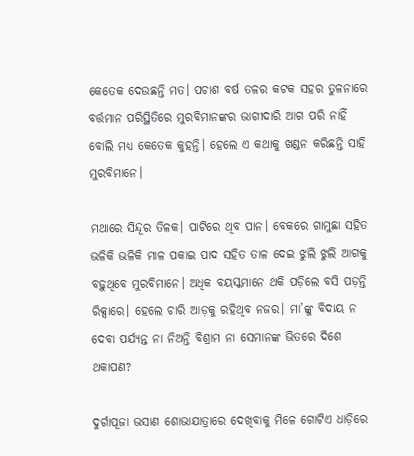କେତେକ ଦେଉଛନ୍ତି ମତ। ପଚାଶ ବର୍ଷ ତଳର କଟକ ସହର ତୁଳନାରେ ବର୍ତ୍ତମାନ ପରିସ୍ଥିତିରେ ମୁରବିମାନଙ୍କର ଭାଗୀଦାରି ଆଗ ପରି ନାହିଁ ବୋଲି ମଧ୍ୟ କେତେକ କୁହନ୍ତି। ହେଲେ ଏ କଥାକୁ ଖଣ୍ଡନ କରିଛନ୍ତି ସାହି ମୁରବିମାନେ।

ମଥାରେ ସିନ୍ଦୂର ତିଳକ। ପାଟିରେ ଥିବ ପାନ। ବେକରେ ଗାମୁଛା ସହିତ ଭଳିକି ଭଳିକି ମାଳ ପକାଇ ପାଦ ସହିତ ତାଳ ଦେଇ ଝୁଲି ଝୁଲି ଆଗକୁ ବଢ଼ୁଥିବେ ମୁରବିମାନେ। ଅଧିକ ବୟସ୍କମାନେ ଥକି ପଡ଼ିଲେ ବସି ପଡ଼ନ୍ତି ରିକ୍ସାରେ। ହେଲେ ଚାରି ଆଡ଼କୁ ରହିଥିବ ନଜର। ମା’ଙ୍କୁ ବିଦାୟ ନ ଦେବା ପର୍ଯ୍ୟନ୍ତ ନା ନିଅନ୍ତି ବିଶ୍ରାମ ନା ସେମାନଙ୍କ ଭିତରେ ଦିଶେ ଥକାପଣ?

ଦୁର୍ଗାପୂଜା ଭସାଣ ଶୋଭାଯାତ୍ରାରେ ଦେଖିବାକୁ ମିଳେ ଗୋଟିଏ ଧାଡ଼ିରେ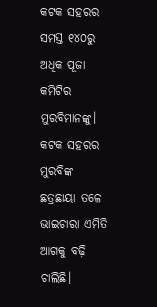କଟକ ସହରର ସମସ୍ତ ୧୪୦ରୁ ଅଧିକ ପୂଜା କମିଟିର ମୁରବିମାନଙ୍କୁ। କଟକ ସହରର ମୁରବିଙ୍କ ଛତ୍ରଛାୟା ତଳେ ଭାଇଚାରା ଏମିତି ଆଗକୁ ବଢ଼ି ଚାଲିଛି।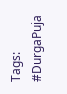Tags: #DurgaPuja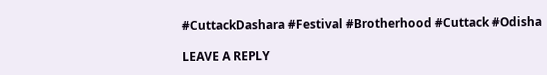#CuttackDashara #Festival #Brotherhood #Cuttack #Odisha

LEAVE A REPLY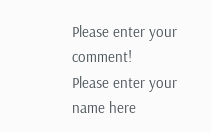Please enter your comment!
Please enter your name here